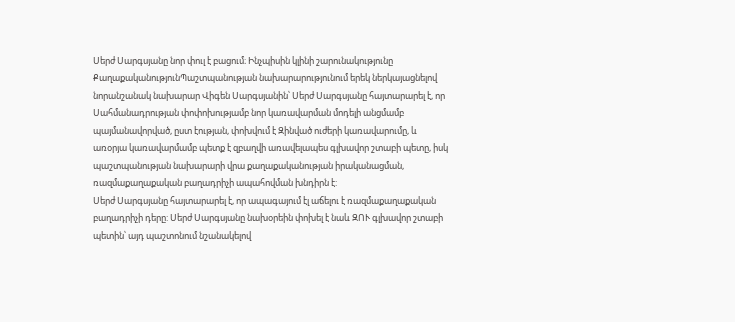Սերժ Սարգսյանը նոր փուլ է բացում։ Ինչպիսին կլինի շարունակությունը
ՔաղաքականությունՊաշտպանության նախարարությունում երեկ ներկայացնելով նորանշանակ նախարար Վիգեն Սարգսյանին՝ Սերժ Սարգսյանը հայտարարել է, որ Սահմանադրության փոփոխությամբ նոր կառավարման մոդելի անցմամբ պայմանավորված, ըստ էության, փոխվում է Զինված ուժերի կառավարումը, և առօրյա կառավարմամբ պետք է զբաղվի առավելապես գլխավոր շտաբի պետը, իսկ պաշտպանության նախարարի վրա քաղաքականության իրականացման, ռազմաքաղաքական բաղադրիչի ապահովման խնդիրն է:
Սերժ Սարգսյանը հայտարարել է, որ ապագայում էլ աճելու է ռազմաքաղաքական բաղադրիչի դերը: Սերժ Սարգսյանը նախօրեին փոխել է նաև ԶՈՒ գլխավոր շտաբի պետին՝ այդ պաշտոնում նշանակելով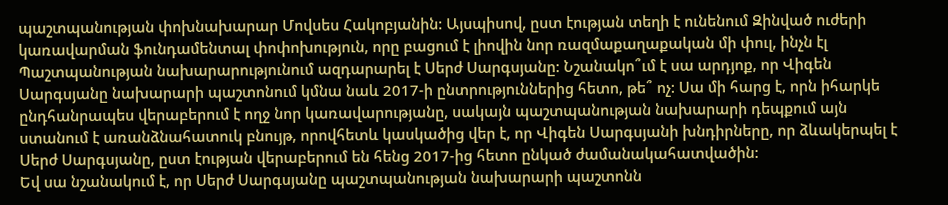պաշտպանության փոխնախարար Մովսես Հակոբյանին: Այսպիսով, ըստ էության տեղի է ունենում Զինված ուժերի կառավարման ֆունդամենտալ փոփոխություն, որը բացում է լիովին նոր ռազմաքաղաքական մի փուլ, ինչն էլ Պաշտպանության նախարարությունում ազդարարել է Սերժ Սարգսյանը: Նշանակո՞ւմ է սա արդյոք, որ Վիգեն Սարգսյանը նախարարի պաշտոնում կմնա նաև 2017-ի ընտրություններից հետո, թե՞ ոչ: Սա մի հարց է, որն իհարկե ընդհանրապես վերաբերում է ողջ նոր կառավարությանը, սակայն պաշտպանության նախարարի դեպքում այն ստանում է առանձնահատուկ բնույթ, որովհետև կասկածից վեր է, որ Վիգեն Սարգսյանի խնդիրները, որ ձևակերպել է Սերժ Սարգսյանը, ըստ էության վերաբերում են հենց 2017-ից հետո ընկած ժամանակահատվածին:
Եվ սա նշանակում է, որ Սերժ Սարգսյանը պաշտպանության նախարարի պաշտոնն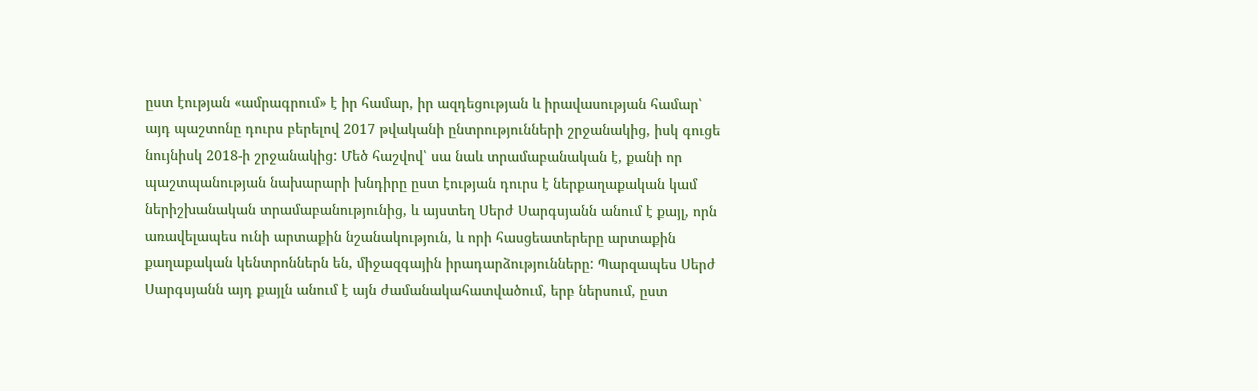ըստ էության «ամրագրում» է իր համար, իր ազդեցության և իրավասության համար՝ այդ պաշտոնը դուրս բերելով 2017 թվականի ընտրությունների շրջանակից, իսկ գուցե նույնիսկ 2018-ի շրջանակից: Մեծ հաշվով՝ սա նաև տրամաբանական է, քանի որ պաշտպանության նախարարի խնդիրը ըստ էության դուրս է ներքաղաքական կամ ներիշխանական տրամաբանությունից, և այստեղ Սերժ Սարգսյանն անում է քայլ, որն առավելապես ունի արտաքին նշանակություն, և որի հասցեատերերը արտաքին քաղաքական կենտրոններն են, միջազգային իրադարձությունները: Պարզապես Սերժ Սարգսյանն այդ քայլն անում է այն ժամանակահատվածում, երբ ներսում, ըստ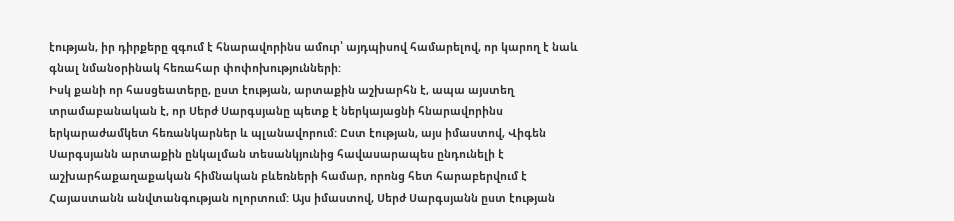էության, իր դիրքերը զգում է հնարավորինս ամուր՝ այդպիսով համարելով, որ կարող է նաև գնալ նմանօրինակ հեռահար փոփոխությունների:
Իսկ քանի որ հասցեատերը, ըստ էության, արտաքին աշխարհն է, ապա այստեղ տրամաբանական է, որ Սերժ Սարգսյանը պետք է ներկայացնի հնարավորինս երկարաժամկետ հեռանկարներ և պլանավորում: Ըստ էության, այս իմաստով, Վիգեն Սարգսյանն արտաքին ընկալման տեսանկյունից հավասարապես ընդունելի է աշխարհաքաղաքական հիմնական բևեռների համար, որոնց հետ հարաբերվում է Հայաստանն անվտանգության ոլորտում: Այս իմաստով, Սերժ Սարգսյանն ըստ էության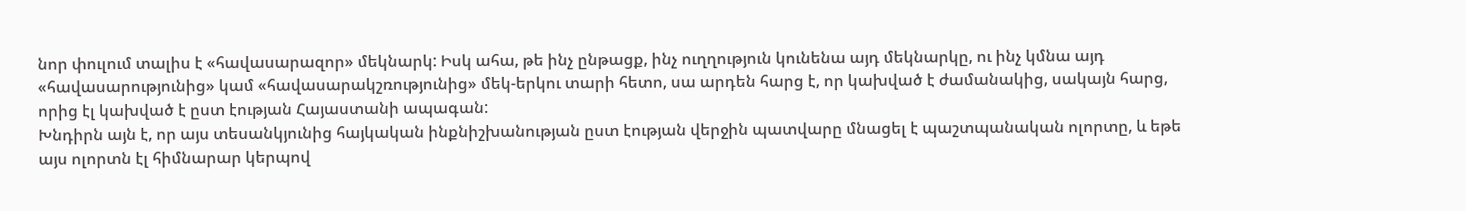նոր փուլում տալիս է «հավասարազոր» մեկնարկ: Իսկ ահա, թե ինչ ընթացք, ինչ ուղղություն կունենա այդ մեկնարկը, ու ինչ կմնա այդ «հավասարությունից» կամ «հավասարակշռությունից» մեկ-երկու տարի հետո, սա արդեն հարց է, որ կախված է ժամանակից, սակայն հարց, որից էլ կախված է ըստ էության Հայաստանի ապագան:
Խնդիրն այն է, որ այս տեսանկյունից հայկական ինքնիշխանության ըստ էության վերջին պատվարը մնացել է պաշտպանական ոլորտը, և եթե այս ոլորտն էլ հիմնարար կերպով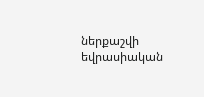ներքաշվի եվրասիական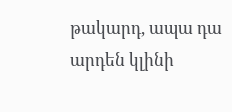թակարդ, ապա դա արդեն կլինի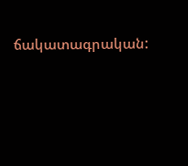ճակատագրական: